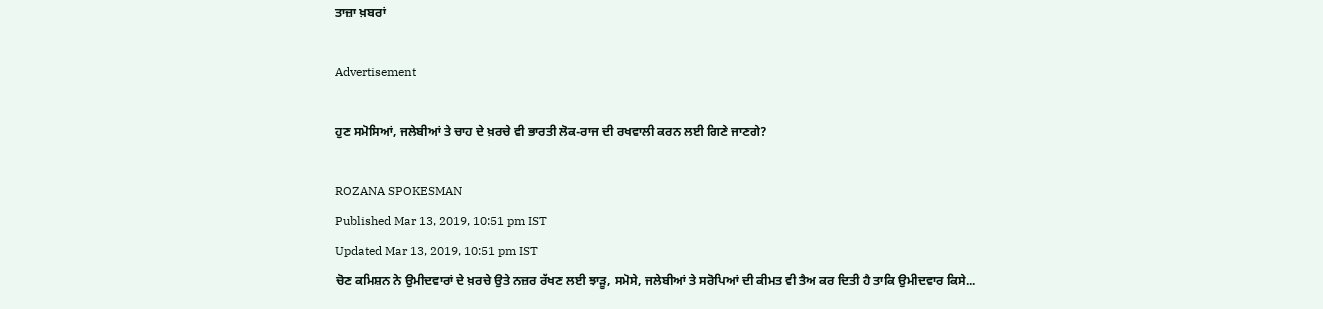ਤਾਜ਼ਾ ਖ਼ਬਰਾਂ

Advertisement

ਹੁਣ ਸਮੋਸਿਆਂ, ਜਲੇਬੀਆਂ ਤੇ ਚਾਹ ਦੇ ਖ਼ਰਚੇ ਵੀ ਭਾਰਤੀ ਲੋਕ-ਰਾਜ ਦੀ ਰਖਵਾਲੀ ਕਰਨ ਲਈ ਗਿਣੇ ਜਾਣਗੇ?

ROZANA SPOKESMAN
Published Mar 13, 2019, 10:51 pm IST
Updated Mar 13, 2019, 10:51 pm IST
ਚੋਣ ਕਮਿਸ਼ਨ ਨੇ ਉਮੀਦਵਾਰਾਂ ਦੇ ਖ਼ਰਚੇ ਉਤੇ ਨਜ਼ਰ ਰੱਖਣ ਲਈ ਝਾੜੂ, ਸਮੋਸੇ, ਜਲੇਬੀਆਂ ਤੇ ਸਰੋਪਿਆਂ ਦੀ ਕੀਮਤ ਵੀ ਤੈਅ ਕਰ ਦਿਤੀ ਹੈ ਤਾਕਿ ਉਮੀਦਵਾਰ ਕਿਸੇ...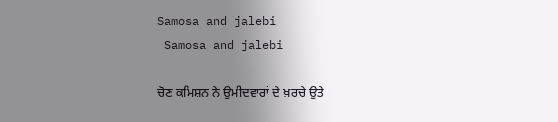Samosa and jalebi
 Samosa and jalebi

ਚੋਣ ਕਮਿਸ਼ਨ ਨੇ ਉਮੀਦਵਾਰਾਂ ਦੇ ਖ਼ਰਚੇ ਉਤੇ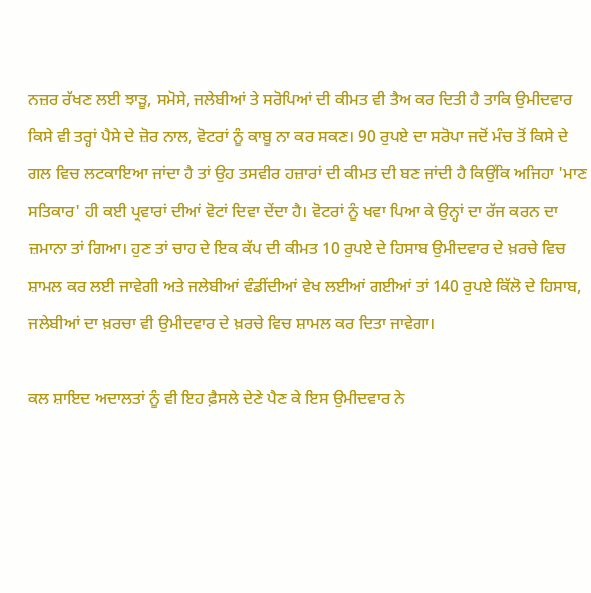ਨਜ਼ਰ ਰੱਖਣ ਲਈ ਝਾੜੂ, ਸਮੋਸੇ, ਜਲੇਬੀਆਂ ਤੇ ਸਰੋਪਿਆਂ ਦੀ ਕੀਮਤ ਵੀ ਤੈਅ ਕਰ ਦਿਤੀ ਹੈ ਤਾਕਿ ਉਮੀਦਵਾਰ ਕਿਸੇ ਵੀ ਤਰ੍ਹਾਂ ਪੈਸੇ ਦੇ ਜ਼ੋਰ ਨਾਲ, ਵੋਟਰਾਂ ਨੂੰ ਕਾਬੂ ਨਾ ਕਰ ਸਕਣ। 90 ਰੁਪਏ ਦਾ ਸਰੋਪਾ ਜਦੋਂ ਮੰਚ ਤੋਂ ਕਿਸੇ ਦੇ ਗਲ ਵਿਚ ਲਟਕਾਇਆ ਜਾਂਦਾ ਹੈ ਤਾਂ ਉਹ ਤਸਵੀਰ ਹਜ਼ਾਰਾਂ ਦੀ ਕੀਮਤ ਦੀ ਬਣ ਜਾਂਦੀ ਹੈ ਕਿਉਂਕਿ ਅਜਿਹਾ 'ਮਾਣ ਸਤਿਕਾਰ' ਹੀ ਕਈ ਪ੍ਰਵਾਰਾਂ ਦੀਆਂ ਵੋਟਾਂ ਦਿਵਾ ਦੇਂਦਾ ਹੈ। ਵੋਟਰਾਂ ਨੂੰ ਖਵਾ ਪਿਆ ਕੇ ਉਨ੍ਹਾਂ ਦਾ ਰੱਜ ਕਰਨ ਦਾ ਜ਼ਮਾਨਾ ਤਾਂ ਗਿਆ। ਹੁਣ ਤਾਂ ਚਾਹ ਦੇ ਇਕ ਕੱਪ ਦੀ ਕੀਮਤ 10 ਰੁਪਏ ਦੇ ਹਿਸਾਬ ਉਮੀਦਵਾਰ ਦੇ ਖ਼ਰਚੇ ਵਿਚ ਸ਼ਾਮਲ ਕਰ ਲਈ ਜਾਵੇਗੀ ਅਤੇ ਜਲੇਬੀਆਂ ਵੰਡੀਂਦੀਆਂ ਵੇਖ ਲਈਆਂ ਗਈਆਂ ਤਾਂ 140 ਰੁਪਏ ਕਿੱਲੋ ਦੇ ਹਿਸਾਬ, ਜਲੇਬੀਆਂ ਦਾ ਖ਼ਰਚਾ ਵੀ ਉਮੀਦਵਾਰ ਦੇ ਖ਼ਰਚੇ ਵਿਚ ਸ਼ਾਮਲ ਕਰ ਦਿਤਾ ਜਾਵੇਗਾ।

ਕਲ ਸ਼ਾਇਦ ਅਦਾਲਤਾਂ ਨੂੰ ਵੀ ਇਹ ਫ਼ੈਸਲੇ ਦੇਣੇ ਪੈਣ ਕੇ ਇਸ ਉਮੀਦਵਾਰ ਨੇ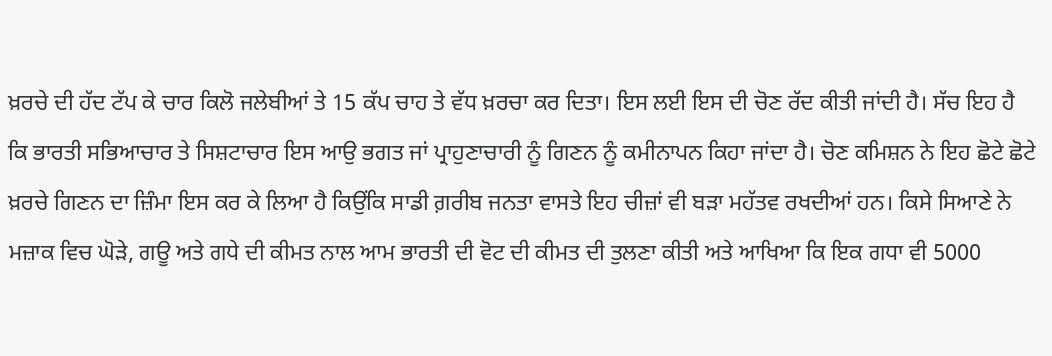ਖ਼ਰਚੇ ਦੀ ਹੱਦ ਟੱਪ ਕੇ ਚਾਰ ਕਿਲੋ ਜਲੇਬੀਆਂ ਤੇ 15 ਕੱਪ ਚਾਹ ਤੇ ਵੱਧ ਖ਼ਰਚਾ ਕਰ ਦਿਤਾ। ਇਸ ਲਈ ਇਸ ਦੀ ਚੋਣ ਰੱਦ ਕੀਤੀ ਜਾਂਦੀ ਹੈ। ਸੱਚ ਇਹ ਹੈ ਕਿ ਭਾਰਤੀ ਸਭਿਆਚਾਰ ਤੇ ਸਿਸ਼ਟਾਚਾਰ ਇਸ ਆਉ ਭਗਤ ਜਾਂ ਪ੍ਰਾਹੁਣਾਚਾਰੀ ਨੂੰ ਗਿਣਨ ਨੂੰ ਕਮੀਨਾਪਨ ਕਿਹਾ ਜਾਂਦਾ ਹੈ। ਚੋਣ ਕਮਿਸ਼ਨ ਨੇ ਇਹ ਛੋਟੇ ਛੋਟੇ ਖ਼ਰਚੇ ਗਿਣਨ ਦਾ ਜ਼ਿੰਮਾ ਇਸ ਕਰ ਕੇ ਲਿਆ ਹੈ ਕਿਉਂਕਿ ਸਾਡੀ ਗ਼ਰੀਬ ਜਨਤਾ ਵਾਸਤੇ ਇਹ ਚੀਜ਼ਾਂ ਵੀ ਬੜਾ ਮਹੱਤਵ ਰਖਦੀਆਂ ਹਨ। ਕਿਸੇ ਸਿਆਣੇ ਨੇ ਮਜ਼ਾਕ ਵਿਚ ਘੋੜੇ, ਗਊ ਅਤੇ ਗਧੇ ਦੀ ਕੀਮਤ ਨਾਲ ਆਮ ਭਾਰਤੀ ਦੀ ਵੋਟ ਦੀ ਕੀਮਤ ਦੀ ਤੁਲਣਾ ਕੀਤੀ ਅਤੇ ਆਖਿਆ ਕਿ ਇਕ ਗਧਾ ਵੀ 5000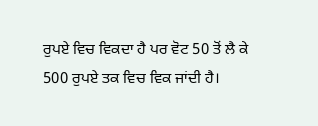ਰੁਪਏ ਵਿਚ ਵਿਕਦਾ ਹੈ ਪਰ ਵੋਟ 50 ਤੋਂ ਲੈ ਕੇ 500 ਰੁਪਏ ਤਕ ਵਿਚ ਵਿਕ ਜਾਂਦੀ ਹੈ।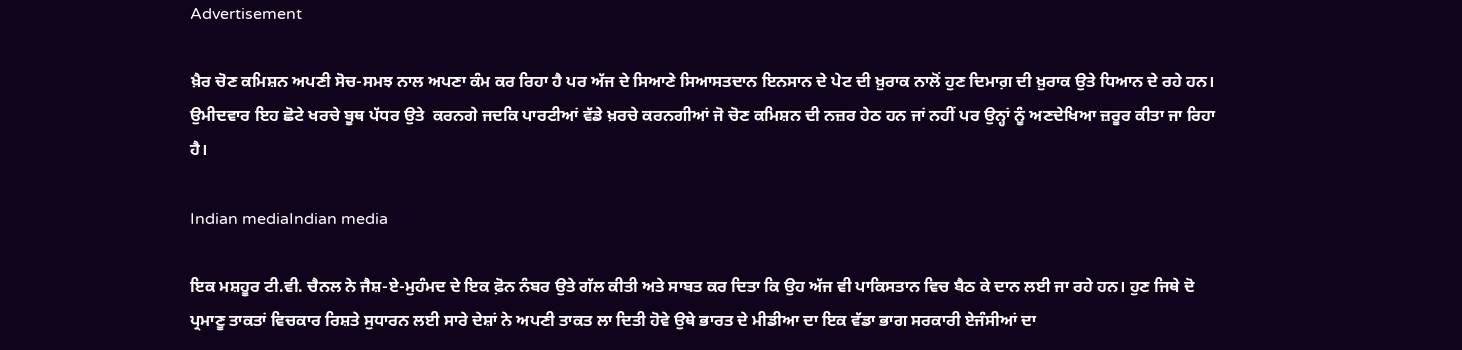Advertisement

ਖ਼ੈਰ ਚੋਣ ਕਮਿਸ਼ਨ ਅਪਣੀ ਸੋਚ-ਸਮਝ ਨਾਲ ਅਪਣਾ ਕੰਮ ਕਰ ਰਿਹਾ ਹੈ ਪਰ ਅੱਜ ਦੇ ਸਿਆਣੇ ਸਿਆਸਤਦਾਨ ਇਨਸਾਨ ਦੇ ਪੇਟ ਦੀ ਖ਼ੁਰਾਕ ਨਾਲੋਂ ਹੁਣ ਦਿਮਾਗ਼ ਦੀ ਖ਼ੁਰਾਕ ਉਤੇ ਧਿਆਨ ਦੇ ਰਹੇ ਹਨ। ਉਮੀਦਵਾਰ ਇਹ ਛੋਟੇ ਖਰਚੇ ਬੂਥ ਪੱਧਰ ਉਤੇ  ਕਰਨਗੇ ਜਦਕਿ ਪਾਰਟੀਆਂ ਵੱਡੇ ਖ਼ਰਚੇ ਕਰਨਗੀਆਂ ਜੋ ਚੋਣ ਕਮਿਸ਼ਨ ਦੀ ਨਜ਼ਰ ਹੇਠ ਹਨ ਜਾਂ ਨਹੀਂ ਪਰ ਉਨ੍ਹਾਂ ਨੂੰ ਅਣਦੇਖਿਆ ਜ਼ਰੂਰ ਕੀਤਾ ਜਾ ਰਿਹਾ ਹੈ।

Indian mediaIndian media

ਇਕ ਮਸ਼ਹੂਰ ਟੀ.ਵੀ. ਚੈਨਲ ਨੇ ਜੈਸ਼-ਏ-ਮੁਹੰਮਦ ਦੇ ਇਕ ਫ਼ੋਨ ਨੰਬਰ ਉਤੇ ਗੱਲ ਕੀਤੀ ਅਤੇ ਸਾਬਤ ਕਰ ਦਿਤਾ ਕਿ ਉਹ ਅੱਜ ਵੀ ਪਾਕਿਸਤਾਨ ਵਿਚ ਬੈਠ ਕੇ ਦਾਨ ਲਈ ਜਾ ਰਹੇ ਹਨ। ਹੁਣ ਜਿਥੇ ਦੋ ਪ੍ਰਮਾਣੂ ਤਾਕਤਾਂ ਵਿਚਕਾਰ ਰਿਸ਼ਤੇ ਸੁਧਾਰਨ ਲਈ ਸਾਰੇ ਦੇਸ਼ਾਂ ਨੇ ਅਪਣੀ ਤਾਕਤ ਲਾ ਦਿਤੀ ਹੋਵੇ ਉਥੇ ਭਾਰਤ ਦੇ ਮੀਡੀਆ ਦਾ ਇਕ ਵੱਡਾ ਭਾਗ ਸਰਕਾਰੀ ਏਜੰਸੀਆਂ ਦਾ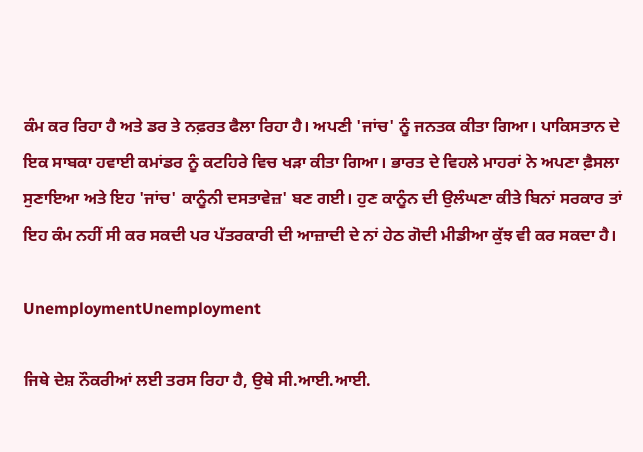ਕੰਮ ਕਰ ਰਿਹਾ ਹੈ ਅਤੇ ਡਰ ਤੇ ਨਫ਼ਰਤ ਫੈਲਾ ਰਿਹਾ ਹੈ। ਅਪਣੀ 'ਜਾਂਚ' ਨੂੰ ਜਨਤਕ ਕੀਤਾ ਗਿਆ। ਪਾਕਿਸਤਾਨ ਦੇ ਇਕ ਸਾਬਕਾ ਹਵਾਈ ਕਮਾਂਡਰ ਨੂੰ ਕਟਹਿਰੇ ਵਿਚ ਖੜਾ ਕੀਤਾ ਗਿਆ। ਭਾਰਤ ਦੇ ਵਿਹਲੇ ਮਾਹਰਾਂ ਨੇ ਅਪਣਾ ਫ਼ੈਸਲਾ ਸੁਣਾਇਆ ਅਤੇ ਇਹ 'ਜਾਂਚ' ਕਾਨੂੰਨੀ ਦਸਤਾਵੇਜ਼' ਬਣ ਗਈ। ਹੁਣ ਕਾਨੂੰਨ ਦੀ ਉਲੰਘਣਾ ਕੀਤੇ ਬਿਨਾਂ ਸਰਕਾਰ ਤਾਂ ਇਹ ਕੰਮ ਨਹੀਂ ਸੀ ਕਰ ਸਕਦੀ ਪਰ ਪੱਤਰਕਾਰੀ ਦੀ ਆਜ਼ਾਦੀ ਦੇ ਨਾਂ ਹੇਠ ਗੋਦੀ ਮੀਡੀਆ ਕੁੱਝ ਵੀ ਕਰ ਸਕਦਾ ਹੈ।

UnemploymentUnemployment

ਜਿਥੇ ਦੇਸ਼ ਨੌਕਰੀਆਂ ਲਈ ਤਰਸ ਰਿਹਾ ਹੈ, ਉਥੇ ਸੀ.ਆਈ.ਆਈ.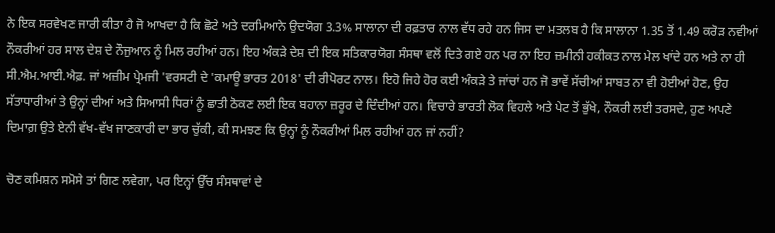ਨੇ ਇਕ ਸਰਵੇਖਣ ਜਾਰੀ ਕੀਤਾ ਹੈ ਜੋ ਆਖਦਾ ਹੈ ਕਿ ਛੋਟੇ ਅਤੇ ਦਰਮਿਆਨੇ ਉਦਯੋਗ 3.3% ਸਾਲਾਨਾ ਦੀ ਰਫ਼ਤਾਰ ਨਾਲ ਵੱਧ ਰਹੇ ਹਨ ਜਿਸ ਦਾ ਮਤਲਬ ਹੈ ਕਿ ਸਾਲਾਨਾ 1.35 ਤੋਂ 1.49 ਕਰੋੜ ਨਵੀਆਂ ਨੌਕਰੀਆਂ ਹਰ ਸਾਲ ਦੇਸ਼ ਦੇ ਨੌਜੁਆਨ ਨੂੰ ਮਿਲ ਰਹੀਆਂ ਹਨ। ਇਹ ਅੰਕੜੇ ਦੇਸ਼ ਦੀ ਇਕ ਸਤਿਕਾਰਯੋਗ ਸੰਸਥਾ ਵਲੋਂ ਦਿਤੇ ਗਏ ਹਨ ਪਰ ਨਾ ਇਹ ਜ਼ਮੀਨੀ ਹਕੀਕਤ ਨਾਲ ਮੇਲ ਖਾਂਦੇ ਹਨ ਅਤੇ ਨਾ ਹੀ ਸੀ.ਐਮ.ਆਈ.ਐਫ਼. ਜਾਂ ਅਜ਼ੀਮ ਪ੍ਰੇਮਜੀ 'ਵਰਸਟੀ ਦੇ 'ਕਮਾਊ ਭਾਰਤ 2018' ਦੀ ਰੀਪੋਰਟ ਨਾਲ। ਇਹੋ ਜਿਹੇ ਹੋਰ ਕਈ ਅੰਕੜੇ ਤੇ ਜਾਂਚਾਂ ਹਨ ਜੋ ਭਾਵੇਂ ਸੱਚੀਆਂ ਸਾਬਤ ਨਾ ਵੀ ਹੋਈਆਂ ਹੋਣ, ਉਹ ਸੱਤਾਧਾਰੀਆਂ ਤੇ ਉਨ੍ਹਾਂ ਦੀਆਂ ਅਤੇ ਸਿਆਸੀ ਧਿਰਾਂ ਨੂੰ ਛਾਤੀ ਠੋਕਣ ਲਈ ਇਕ ਬਹਾਨਾ ਜ਼ਰੂਰ ਦੇ ਦਿੰਦੀਆਂ ਹਨ। ਵਿਚਾਰੇ ਭਾਰਤੀ ਲੋਕ ਵਿਹਲੇ ਅਤੇ ਪੇਟ ਤੋਂ ਭੁੱਖੇ, ਨੌਕਰੀ ਲਈ ਤਰਸਦੇ, ਹੁਣ ਅਪਣੇ ਦਿਮਾਗ਼ ਉਤੇ ਏਨੀ ਵੱਖ-ਵੱਖ ਜਾਣਕਾਰੀ ਦਾ ਭਾਰ ਚੁੱਕੀ, ਕੀ ਸਮਝਣ ਕਿ ਉਨ੍ਹਾਂ ਨੂੰ ਨੌਕਰੀਆਂ ਮਿਲ ਰਹੀਆਂ ਹਨ ਜਾਂ ਨਹੀਂ?

ਚੋਣ ਕਮਿਸ਼ਨ ਸਮੋਸੇ ਤਾਂ ਗਿਣ ਲਵੇਗਾ, ਪਰ ਇਨ੍ਹਾਂ ਉੱਚ ਸੰਸਥਾਵਾਂ ਦੇ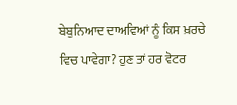ਬੇਬੁਨਿਆਦ ਦਾਅਵਿਆਂ ਨੂੰ ਕਿਸ ਖ਼ਰਚੇ ਵਿਚ ਪਾਵੇਗਾ? ਹੁਣ ਤਾਂ ਹਰ ਵੋਟਰ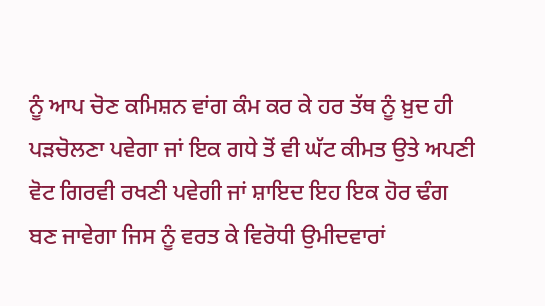ਨੂੰ ਆਪ ਚੋਣ ਕਮਿਸ਼ਨ ਵਾਂਗ ਕੰਮ ਕਰ ਕੇ ਹਰ ਤੱਥ ਨੂੰ ਖ਼ੁਦ ਹੀ ਪੜਚੋਲਣਾ ਪਵੇਗਾ ਜਾਂ ਇਕ ਗਧੇ ਤੋਂ ਵੀ ਘੱਟ ਕੀਮਤ ਉਤੇ ਅਪਣੀ ਵੋਟ ਗਿਰਵੀ ਰਖਣੀ ਪਵੇਗੀ ਜਾਂ ਸ਼ਾਇਦ ਇਹ ਇਕ ਹੋਰ ਢੰਗ ਬਣ ਜਾਵੇਗਾ ਜਿਸ ਨੂੰ ਵਰਤ ਕੇ ਵਿਰੋਧੀ ਉਮੀਦਵਾਰਾਂ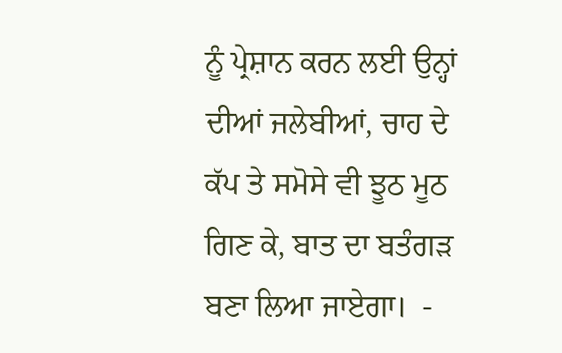ਨੂੰ ਪ੍ਰੇਸ਼ਾਨ ਕਰਨ ਲਈ ਉਨ੍ਹਾਂ ਦੀਆਂ ਜਲੇਬੀਆਂ, ਚਾਹ ਦੇ ਕੱਪ ਤੇ ਸਮੋਸੇ ਵੀ ਝੂਠ ਮੂਠ ਗਿਣ ਕੇ, ਬਾਤ ਦਾ ਬਤੰਗੜ ਬਣਾ ਲਿਆ ਜਾਏਗਾ।  -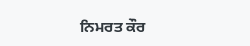ਨਿਮਰਤ ਕੌਰ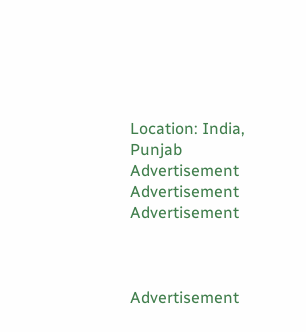Location: India, Punjab
Advertisement
Advertisement
Advertisement



Advertisement